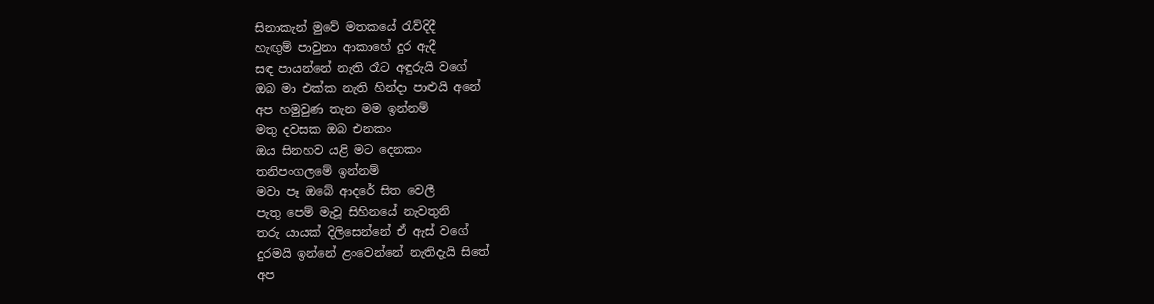සිනාකැන් මුවේ මතකයේ රැව්දිදී
හැඟුම් පාවුනා ආකාහේ දුර ඇදී
සඳ පායන්නේ නැති රෑට අඳුරුයි වගේ
ඔබ මා එක්ක නැති හින්දා පාළුයි අනේ
අප හමුවුණ තැන මම ඉන්නම්
මතු දවසක ඔබ එනකං
ඔය සිනහව යළි මට දෙනකං
තනිපංගලමේ ඉන්නම්
මවා පෑ ඔබේ ආදරේ සිත වෙලී
පැතු පෙම් මැවූ සිහිනයේ නැවතුනි
තරු යායක් දිලිසෙන්නේ ඒ ඇස් වගේ
දුරමයි ඉන්නේ ළංවෙන්නේ නැතිදැයි සිතේ
අප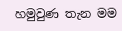හමුවුණ තැන මම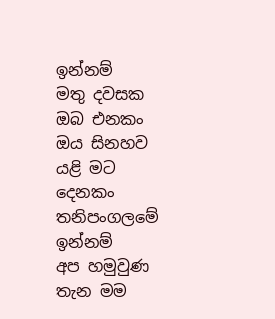ඉන්නම්
මතු දවසක ඔබ එනකං
ඔය සිනහව යළි මට දෙනකං
තනිපංගලමේ ඉන්නම්
අප හමුවුණ තැන මම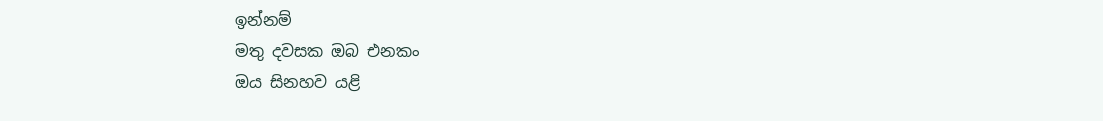ඉන්නම්
මතු දවසක ඔබ එනකං
ඔය සිනහව යළි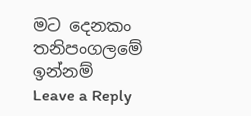මට දෙනකං
තනිපංගලමේ ඉන්නම්
Leave a Reply